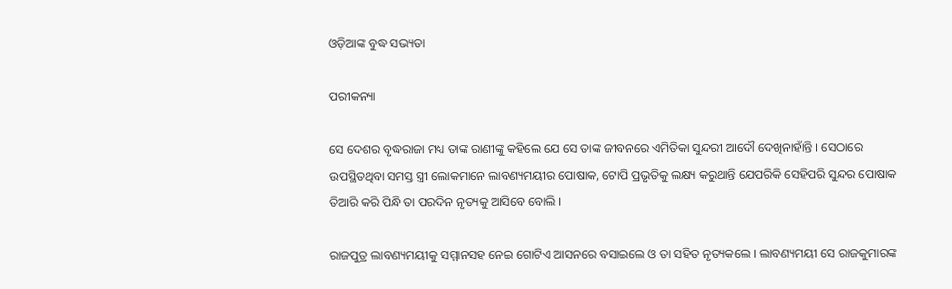ଓଡ଼ିଆଙ୍କ ବୁଦ୍ଧ ସଭ୍ୟତା

ପରୀକନ୍ୟା

ସେ ଦେଶର ବୃଦ୍ଧରାଜା ମଧ୍ୟ ତାଙ୍କ ରାଣୀଙ୍କୁ କହିଲେ ଯେ ସେ ତାଙ୍କ ଜୀବନରେ ଏମିତିକା ସୁନ୍ଦରୀ ଆଦୌ ଦେଖିନାହାଁନ୍ତି । ସେଠାରେ ଉପସ୍ଥିତଥିବା ସମସ୍ତ ସ୍ତ୍ରୀ ଲୋକମାନେ ଲାବଣ୍ୟମୟୀର ପୋଷାକ, ଟୋପି ପ୍ରଭୃତିକୁ ଲକ୍ଷ୍ୟ କରୁଥାନ୍ତି ଯେପରିକି ସେହିପରି ସୁନ୍ଦର ପୋଷାକ ତିଆରି କରି ପିନ୍ଧି ତା ପରଦିନ ନୃତ୍ୟକୁ ଆସିବେ ବୋଲି ।

ରାଜପୁତ୍ର ଲାବଣ୍ୟମୟୀକୁ ସମ୍ମାନସହ ନେଇ ଗୋଟିଏ ଆସନରେ ବସାଇଲେ ଓ ତା ସହିତ ନୃତ୍ୟକଲେ । ଲାବଣ୍ୟମୟୀ ସେ ରାଜକୁମାରଙ୍କ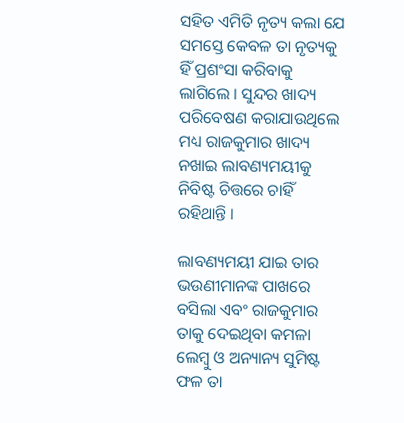ସହିତ ଏମିତି ନୃତ୍ୟ କଲା ଯେ ସମସ୍ତେ କେବଳ ତା ନୃତ୍ୟକୁ ହିଁ ପ୍ରଶଂସା କରିବାକୁ ଲାଗିଲେ । ସୁନ୍ଦର ଖାଦ୍ୟ ପରିବେଷଣ କରାଯାଉଥିଲେ ମଧ୍ୟ ରାଜକୁମାର ଖାଦ୍ୟ ନଖାଇ ଲାବଣ୍ୟମୟୀକୁ ନିବିଷ୍ଟ ଚିତ୍ତରେ ଚାହିଁ ରହିଥାନ୍ତି ।

ଲାବଣ୍ୟମୟୀ ଯାଇ ତାର ଭଉଣୀମାନଙ୍କ ପାଖରେ ବସିଲା ଏବଂ ରାଜକୁମାର ତାକୁ ଦେଇଥିବା କମଳା ଲେମ୍ବୁ ଓ ଅନ୍ୟାନ୍ୟ ସୁମିଷ୍ଟ ଫଳ ତା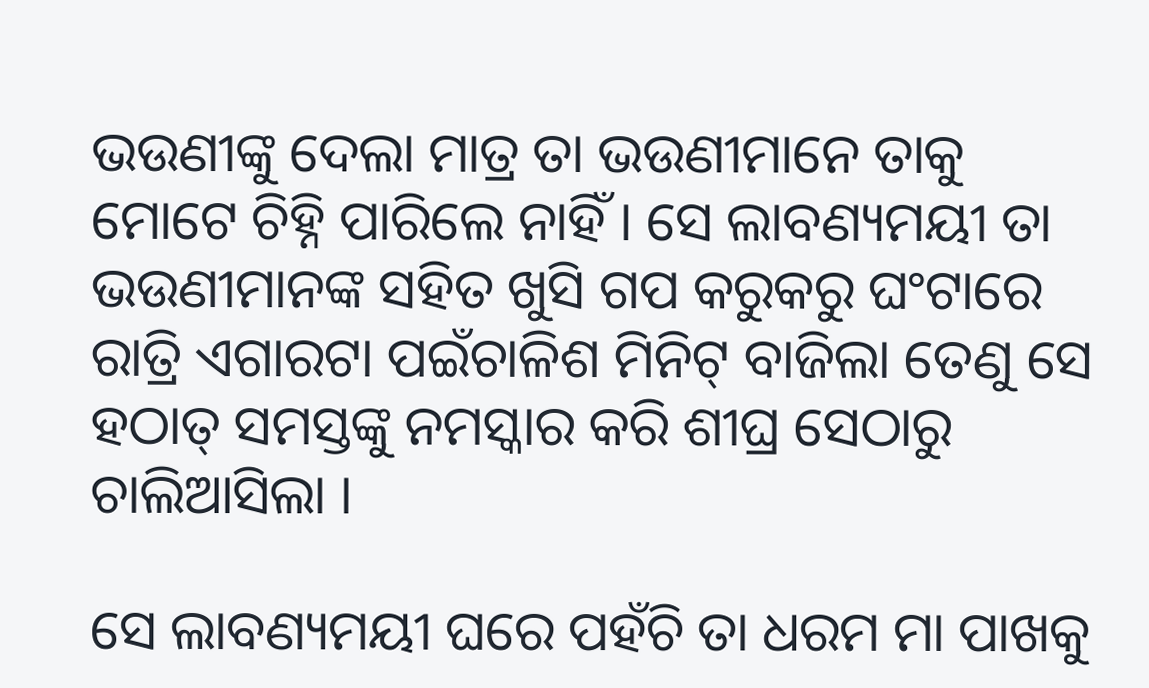ଭଉଣୀଙ୍କୁ ଦେଲା ମାତ୍ର ତା ଭଉଣୀମାନେ ତାକୁ ମୋଟେ ଚିହ୍ନି ପାରିଲେ ନାହିଁ । ସେ ଲାବଣ୍ୟମୟୀ ତା ଭଉଣୀମାନଙ୍କ ସହିତ ଖୁସି ଗପ କରୁକରୁ ଘଂଟାରେ ରାତ୍ରି ଏଗାରଟା ପଇଁଚାଳିଶ ମିନିଟ୍ ବାଜିଲା ତେଣୁ ସେ ହଠାତ୍ ସମସ୍ତଙ୍କୁ ନମସ୍କାର କରି ଶୀଘ୍ର ସେଠାରୁ ଚାଲିଆସିଲା ।

ସେ ଲାବଣ୍ୟମୟୀ ଘରେ ପହଁଚି ତା ଧରମ ମା ପାଖକୁ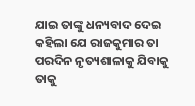ଯାଇ ତାଙ୍କୁ ଧନ୍ୟବାଦ ଦେଇ କହିଲା ଯେ ରାଜକୁମାର ତା ପରଦିନ ନୃତ୍ୟଶାଳାକୁ ଯିବାକୁ ତାକୁ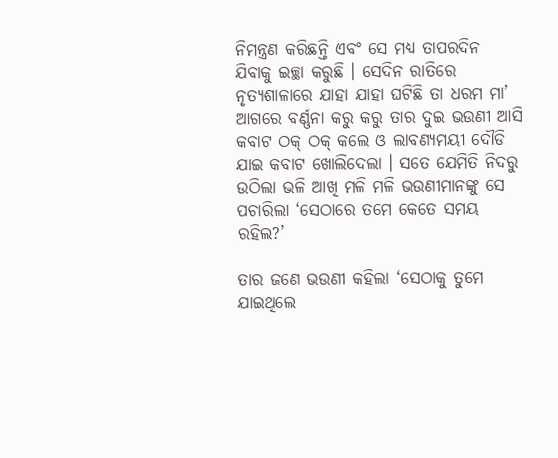ନିମନ୍ତ୍ରଣ କରିଛନ୍ତି ଏବଂ ସେ ମଧ୍ୟ ତାପରଦିନ ଯିବାକୁ ଇଚ୍ଛା କରୁଛି । ସେଦିନ ରାତିରେ ନୃତ୍ୟଶାଳାରେ ଯାହା ଯାହା ଘଟିଛି ତା ଧରମ ମା’ ଆଗରେ ବର୍ଣ୍ଣନା କରୁ କରୁ ତାର ଦୁଇ ଭଉଣୀ ଆସି କବାଟ ଠକ୍ ଠକ୍ କଲେ ଓ ଲାବଣ୍ୟମୟୀ ଦୌଡି ଯାଇ କବାଟ ଖୋଲିଦେଲା । ସତେ ଯେମିତି ନିଦରୁ ଉଠିଲା ଭଳି ଆଖି ମଳି ମଳି ଭଉଣୀମାନଙ୍କୁ ସେ ପଚାରିଲା ‘ସେଠାରେ ତମେ କେତେ ସମୟ ରହିଲ?’

ତାର ଜଣେ ଭଉଣୀ କହିଲା ‘ସେଠାକୁ ତୁମେ ଯାଇଥିଲେ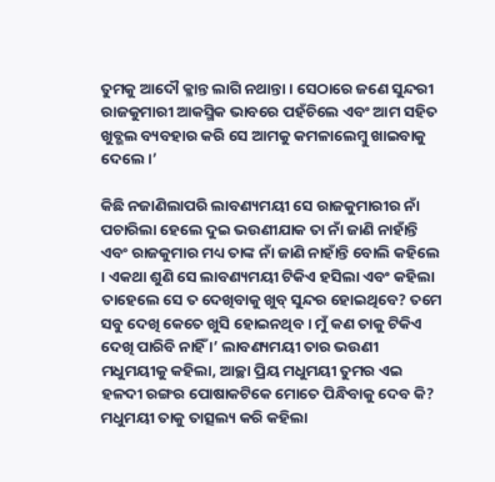ତୁମକୁ ଆଦୌ କ୍ଳାନ୍ତ ଲାଗି ନଥାନ୍ତା । ସେଠାରେ ଜଣେ ସୁନ୍ଦରୀ ରାଜକୁମାରୀ ଆକସ୍ମିକ ଭାବରେ ପହଁଚିଲେ ଏବଂ ଆମ ସହିତ ଖୁବ୍ଭଲ ବ୍ୟବହାର କରି ସେ ଆମକୁ କମଳାଲେମ୍ବୁ ଖାଇବାକୁ ଦେଲେ ।’

କିଛି ନଜାଣିଲାପରି ଲାବଣ୍ୟମୟୀ ସେ ରାଜକୁମାରୀର ନାଁ ପଚାରିଲା ହେଲେ ଦୁଇ ଭଉଣୀଯାକ ତା ନାଁ ଜାଣି ନାହାଁନ୍ତି ଏବଂ ରାଜକୁମାର ମଧ୍ୟ ତାଙ୍କ ନାଁ ଜାଣି ନାହାଁନ୍ତି ବୋଲି କହିଲେ । ଏକଥା ଶୁଣି ସେ ଲାବଣ୍ୟମୟୀ ଟିକିଏ ହସିଲା ଏବଂ କହିଲା ତାହେଲେ ସେ ତ ଦେଖିବାକୁ ଖୁବ୍ ସୁନ୍ଦର ହୋଇଥିବେ? ତମେ ସବୁ ଦେଖି କେତେ ଖୁସି ହୋଇନଥିବ । ମୁଁ କଣ ତାକୁ ଟିକିଏ ଦେଖି ପାରିବି ନାହିଁ ।’ ଲାବଣ୍ୟମୟୀ ତାର ଭଉଣୀ ମଧୁମୟୀକୁ କହିଲା, ଆଚ୍ଛା ପ୍ରିୟ ମଧୁମୟୀ ତୁମର ଏଇ ହଳଦୀ ରଙ୍ଗର ପୋଷାକଟିକେ ମୋତେ ପିନ୍ଧିବାକୁ ଦେବ କି? ମଧୁମୟୀ ତାକୁ ତାତ୍ସଲ୍ୟ କରି କହିଲା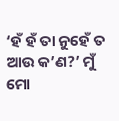‘ହଁ ହଁ ତା ନୁହେଁ ତ ଆଉ କ’ଣ?’ ମୁଁ ମୋ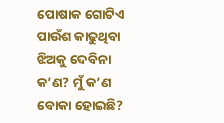ପୋଷାକ ଗୋଟିଏ ପାଉଁଶ କାଢୁଥିବା ଝିଅକୁ ଦେବିନା କ’ଣ? ମୁଁ କ’ଣ ବୋକା ହୋଇଛି?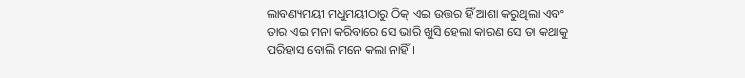ଲାବଣ୍ୟମୟୀ ମଧୁମୟୀଠାରୁ ଠିକ୍ ଏଇ ଉତ୍ତର ହିଁ ଆଶା କରୁଥିଲା ଏବଂ ତାର ଏଇ ମନା କରିବାରେ ସେ ଭାରି ଖୁସି ହେଲା କାରଣ ସେ ତା କଥାକୁ ପରିହାସ ବୋଲି ମନେ କଲା ନାହିଁ ।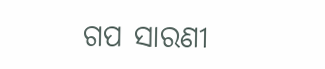ଗପ ସାରଣୀ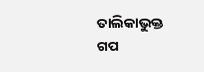ତାଲିକାଭୁକ୍ତ ଗପ